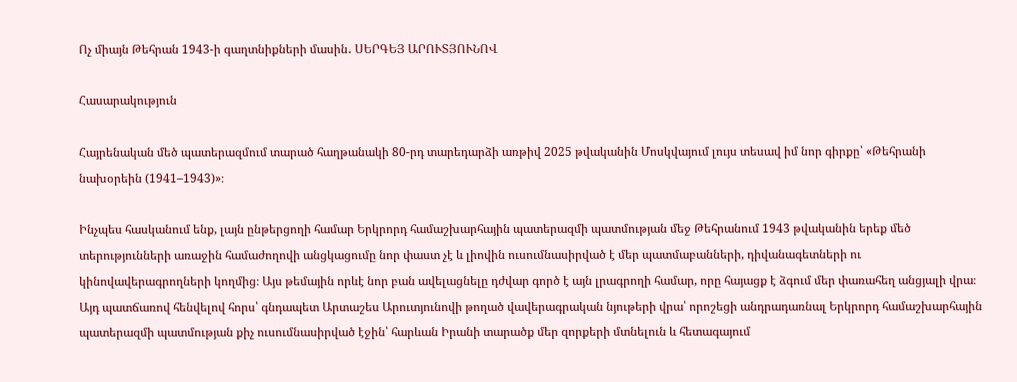Ոչ միայն Թեհրան 1943-ի գաղտնիքների մասին․ ՍԵՐԳԵՅ ԱՐՈՒՏՅՈՒՆՈՎ

Հասարակություն

Հայրենական մեծ պատերազմում տարած հաղթանակի 80-րդ տարեդարձի առթիվ 2025 թվականին Մոսկվայում լույս տեսավ իմ նոր գիրքը՝ «Թեհրանի նախօրեին (1941–1943)»։

Ինչպես հասկանում ենք, լայն ընթերցողի համար Երկրորդ համաշխարհային պատերազմի պատմության մեջ Թեհրանում 1943 թվականին երեք մեծ տերությունների առաջին համաժողովի անցկացումը նոր փաստ չէ և լիովին ուսումնասիրված է մեր պատմաբանների, դիվանագետների ու կինովավերագրողների կողմից։ Այս թեմային որևէ նոր բան ավելացնելը դժվար գործ է այն լրագրողի համար, որը հայացք է ձգում մեր փառահեղ անցյալի վրա։ Այդ պատճառով հենվելով հորս՝ գնդապետ Արտաշես Արուտյունովի թողած վավերագրական նյութերի վրա՝ որոշեցի անդրադառնալ Երկրորդ համաշխարհային պատերազմի պատմության քիչ ուսումնասիրված էջին՝ հարևան Իրանի տարածք մեր զորքերի մտնելուն և հետագայում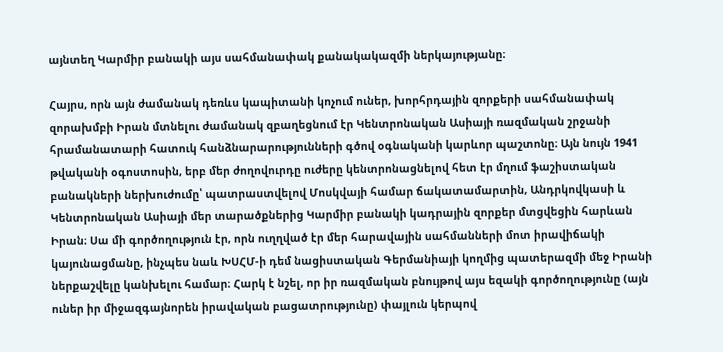այնտեղ Կարմիր բանակի այս սահմանափակ քանակակազմի ներկայությանը։

Հայրս, որն այն ժամանակ դեռևս կապիտանի կոչում ուներ, խորհրդային զորքերի սահմանափակ զորախմբի Իրան մտնելու ժամանակ զբաղեցնում էր Կենտրոնական Ասիայի ռազմական շրջանի հրամանատարի հատուկ հանձնարարությունների գծով օգնականի կարևոր պաշտոնը։ Այն նույն 1941 թվականի օգոստոսին, երբ մեր ժողովուրդը ուժերը կենտրոնացնելով հետ էր մղում ֆաշիստական բանակների ներխուժումը՝ պատրաստվելով Մոսկվայի համար ճակատամարտին, Անդրկովկասի և Կենտրոնական Ասիայի մեր տարածքներից Կարմիր բանակի կադրային զորքեր մտցվեցին հարևան Իրան։ Սա մի գործողություն էր, որն ուղղված էր մեր հարավային սահմանների մոտ իրավիճակի կայունացմանը, ինչպես նաև ԽՍՀՄ-ի դեմ նացիստական Գերմանիայի կողմից պատերազմի մեջ Իրանի ներքաշվելը կանխելու համար։ Հարկ է նշել, որ իր ռազմական բնույթով այս եզակի գործողությունը (այն ուներ իր միջազգայնորեն իրավական բացատրությունը) փայլուն կերպով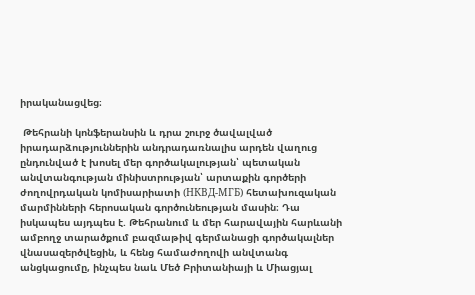իրականացվեց։

 Թեհրանի կոնֆերանսին և դրա շուրջ ծավալված իրադարձություններին անդրադառնալիս արդեն վաղուց ընդունված է խոսել մեր գործակալության՝ պետական անվտանգության մինիստրության՝ արտաքին գործերի ժողովրդական կոմիսարիատի (НКВД-МГБ) հետախուզական մարմինների հերոսական գործունեության մասին։ Դա իսկապես այդպես է. Թեհրանում և մեր հարավային հարևանի ամբողջ տարածքում բազմաթիվ գերմանացի գործակալներ վնասազերծվեցին, և հենց համաժողովի անվտանգ անցկացումը, ինչպես նաև Մեծ Բրիտանիայի և Միացյալ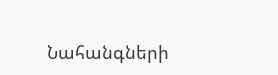Նահանգների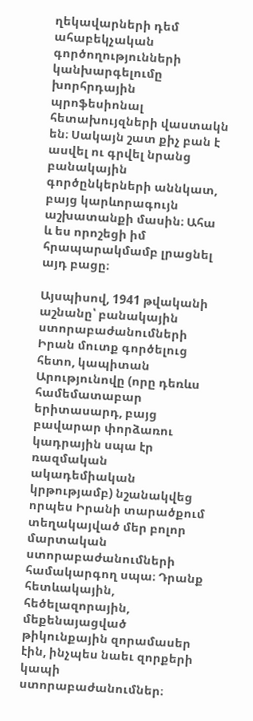ղեկավարների դեմ ահաբեկչական գործողությունների կանխարգելումը խորհրդային պրոֆեսիոնալ հետախույզների վաստակն են։ Սակայն շատ քիչ բան է ասվել ու գրվել նրանց բանակային գործընկերների աննկատ, բայց կարևորագույն աշխատանքի մասին։ Ահա և ես որոշեցի իմ հրապարակմամբ լրացնել այդ բացը։

Այսպիսով, 1941 թվականի աշնանը՝ բանակային ստորաբաժանումների Իրան մուտք գործելուց հետո, կապիտան Արությունովը (որը դեռևս համեմատաբար երիտասարդ, բայց բավարար փորձառու կադրային սպա էր ռազմական ակադեմիական կրթությամբ) նշանակվեց որպես Իրանի տարածքում տեղակայված մեր բոլոր մարտական ստորաբաժանումների համակարգող սպա։ Դրանք հետևակային, հեծելազորային, մեքենայացված թիկունքային զորամասեր էին, ինչպես նաեւ զորքերի կապի ստորաբաժանումներ։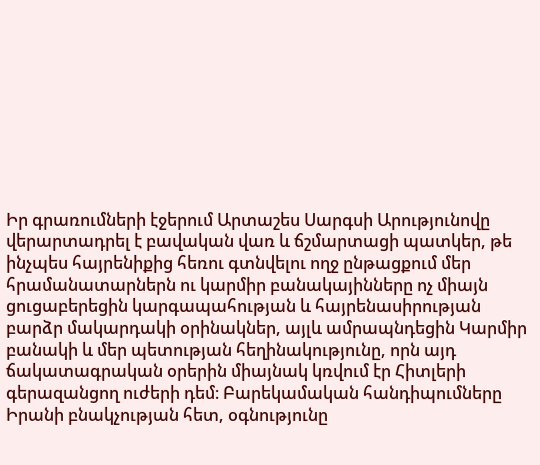Իր գրառումների էջերում Արտաշես Սարգսի Արությունովը վերարտադրել է բավական վառ և ճշմարտացի պատկեր, թե ինչպես հայրենիքից հեռու գտնվելու ողջ ընթացքում մեր հրամանատարներն ու կարմիր բանակայինները ոչ միայն ցուցաբերեցին կարգապահության և հայրենասիրության բարձր մակարդակի օրինակներ, այլև ամրապնդեցին Կարմիր բանակի և մեր պետության հեղինակությունը, որն այդ ճակատագրական օրերին միայնակ կռվում էր Հիտլերի գերազանցող ուժերի դեմ։ Բարեկամական հանդիպումները Իրանի բնակչության հետ, օգնությունը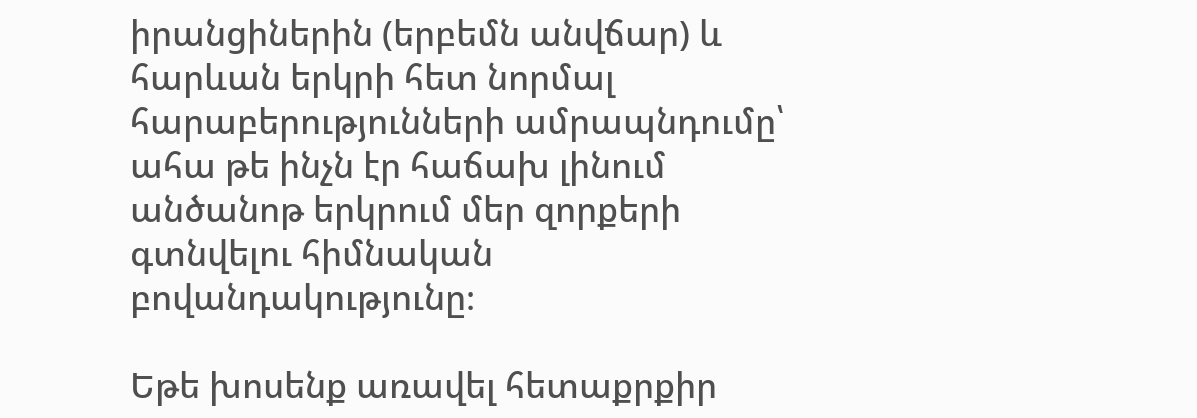իրանցիներին (երբեմն անվճար) և հարևան երկրի հետ նորմալ հարաբերությունների ամրապնդումը՝ ահա թե ինչն էր հաճախ լինում անծանոթ երկրում մեր զորքերի գտնվելու հիմնական բովանդակությունը։

Եթե խոսենք առավել հետաքրքիր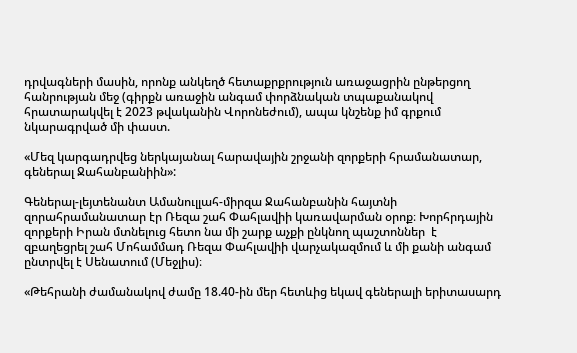դրվագների մասին, որոնք անկեղծ հետաքրքրություն առաջացրին ընթերցող հանրության մեջ (գիրքն առաջին անգամ փորձնական տպաքանակով հրատարակվել է 2023 թվականին Վորոնեժում), ապա կնշենք իմ գրքում նկարագրված մի փաստ.

«Մեզ կարգադրվեց ներկայանալ հարավային շրջանի զորքերի հրամանատար, գեներալ Ջահանբանիին»:

Գեներալ-լեյտենանտ Ամանուլլահ-միրզա Ջահանբանին հայտնի զորահրամանատար էր Ռեզա շահ Փահլավիի կառավարման օրոք։ Խորհրդային զորքերի Իրան մտնելուց հետո նա մի շարք աչքի ընկնող պաշտոններ  է զբաղեցրել շահ Մոհամմադ Ռեզա Փահլավիի վարչակազմում և մի քանի անգամ ընտրվել է Սենատում (Մեջլիս)։

«Թեհրանի ժամանակով ժամը 18.40-ին մեր հետևից եկավ գեներալի երիտասարդ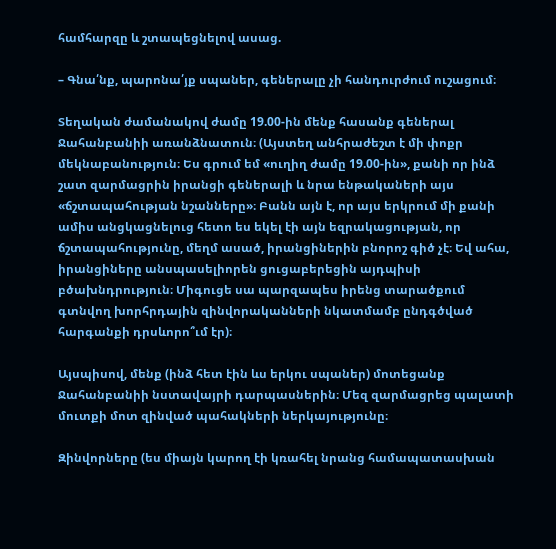համհարզը և շտապեցնելով ասաց.

– Գնա՛նք, պարոնա՛յք սպաներ, գեներալը չի հանդուրժում ուշացում։

Տեղական ժամանակով ժամը 19.00-ին մենք հասանք գեներալ Ջահանբանիի առանձնատուն։ (Այստեղ անհրաժեշտ է մի փոքր մեկնաբանություն։ Ես գրում եմ «ուղիղ ժամը 19.00-ին», քանի որ ինձ շատ զարմացրին իրանցի գեներալի և նրա ենթակաների այս «ճշտապահության նշանները»։ Բանն այն է, որ այս երկրում մի քանի ամիս անցկացնելուց հետո ես եկել էի այն եզրակացության, որ ճշտապահությունը, մեղմ ասած, իրանցիներին բնորոշ գիծ չէ։ Եվ ահա, իրանցիները անսպասելիորեն ցուցաբերեցին այդպիսի բծախնդրություն։ Միգուցե սա պարզապես իրենց տարածքում գտնվող խորհրդային զինվորականների նկատմամբ ընդգծված հարգանքի դրսևորո՞ւմ էր)։

Այսպիսով, մենք (ինձ հետ էին ևս երկու սպաներ) մոտեցանք Ջահանբանիի նստավայրի դարպասներին։ Մեզ զարմացրեց պալատի մուտքի մոտ զինված պահակների ներկայությունը։

Զինվորները (ես միայն կարող էի կռահել նրանց համապատասխան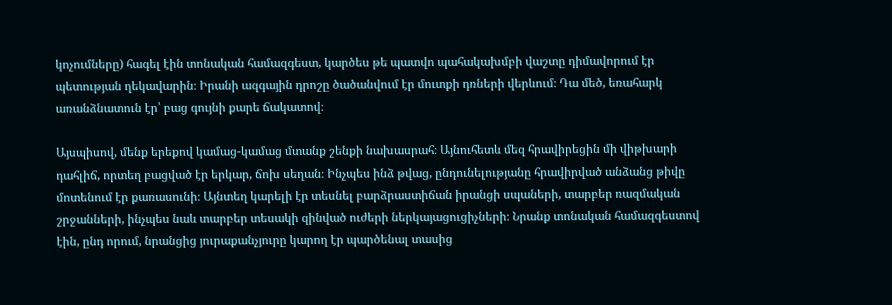կոչումները) հագել էին տոնական համազգեստ, կարծես թե պատվո պահակախմբի վաշտը դիմավորում էր պետության ղեկավարին։ Իրանի ազգային դրոշը ծածանվում էր մուտքի դռների վերևում։ Դա մեծ, եռահարկ առանձնատուն էր՝ բաց գույնի քարե ճակատով։

Այսպիսով, մենք երեքով կամաց-կամաց մտանք շենքի նախասրահ։ Այնուհետև մեզ հրավիրեցին մի վիթխարի դահլիճ, որտեղ բացված էր երկար, ճոխ սեղան։ Ինչպես ինձ թվաց, ընդունելությանը հրավիրված անձանց թիվը մոտենում էր քառասունի։ Այնտեղ կարելի էր տեսնել բարձրաստիճան իրանցի սպաների, տարբեր ռազմական շրջանների, ինչպես նաև տարբեր տեսակի զինված ուժերի ներկայացուցիչների։ Նրանք տոնական համազգեստով էին, ընդ որում, նրանցից յուրաքանչյուրը կարող էր պարծենալ տասից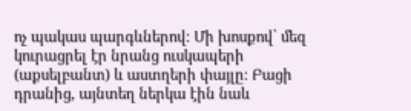ոչ պակաս պարգևներով։ Մի խոսքով՝ մեզ կուրացրել էր նրանց ուսկապերի (աքսելբանտ) և աստղերի փայլը։ Բացի դրանից, այնտեղ ներկա էին նաև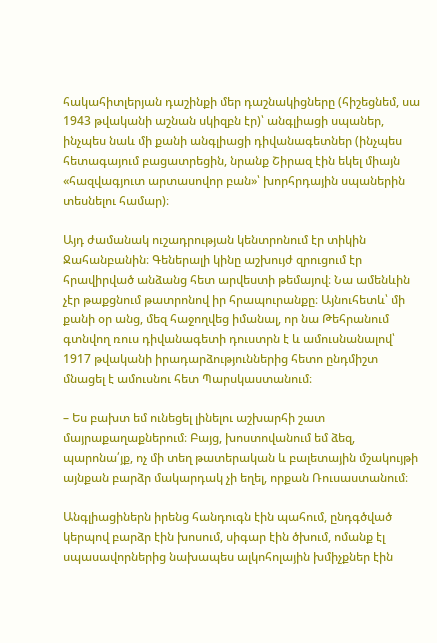հակահիտլերյան դաշինքի մեր դաշնակիցները (հիշեցնեմ, սա 1943 թվականի աշնան սկիզբն էր)՝ անգլիացի սպաներ, ինչպես նաև մի քանի անգլիացի դիվանագետներ (ինչպես հետագայում բացատրեցին, նրանք Շիրազ էին եկել միայն «հազվագյուտ արտասովոր բան»՝ խորհրդային սպաներին տեսնելու համար)։

Այդ ժամանակ ուշադրության կենտրոնում էր տիկին Ջահանբանին։ Գեներալի կինը աշխույժ զրուցում էր հրավիրված անձանց հետ արվեստի թեմայով։ Նա ամենևին չէր թաքցնում թատրոնով իր հրապուրանքը։ Այնուհետև՝ մի քանի օր անց, մեզ հաջողվեց իմանալ, որ նա Թեհրանում գտնվող ռուս դիվանագետի դուստրն է և ամուսնանալով՝ 1917 թվականի իրադարձություններից հետո ընդմիշտ մնացել է ամուսնու հետ Պարսկաստանում։

– Ես բախտ եմ ունեցել լինելու աշխարհի շատ մայրաքաղաքներում։ Բայց, խոստովանում եմ ձեզ, պարոնա՛յք, ոչ մի տեղ թատերական և բալետային մշակույթի այնքան բարձր մակարդակ չի եղել, որքան Ռուսաստանում։

Անգլիացիներն իրենց հանդուգն էին պահում, ընդգծված կերպով բարձր էին խոսում, սիգար էին ծխում, ոմանք էլ սպասավորներից նախապես ալկոհոլային խմիչքներ էին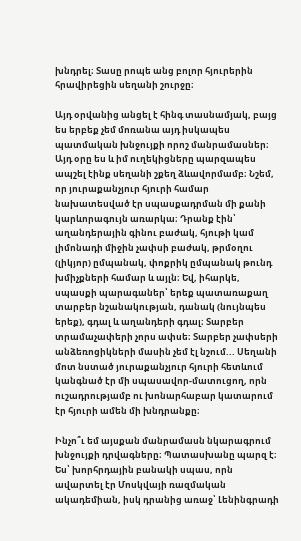խնդրել։ Տասը րոպե անց բոլոր հյուրերին հրավիրեցին սեղանի շուրջը։

Այդ օրվանից անցել է հինգ տասնամյակ, բայց ես երբեք չեմ մոռանա այդ իսկապես պատմական խնջույքի որոշ մանրամասներ։ Այդ օրը ես և իմ ուղեկիցները պարզապես ապշել էինք սեղանի շքեղ ձևավորմամբ։ Նշեմ, որ յուրաքանչյուր հյուրի համար նախատեսված էր սպասքադրման մի քանի կարևորագույն առարկա։ Դրանք էին՝ աղանդերային գինու բաժակ, հյութի կամ լիմոնադի միջին չափսի բաժակ, թրմօղու (լիկյոր) ըմպանակ, փոքրիկ ըմպանակ թունդ խմիչքների համար և այլն։ Եվ, իհարկե, սպասքի պարագաներ՝ երեք պատառաքաղ տարբեր նշանակության, դանակ (նույնպես երեք), գդալ և աղանդերի գդալ։ Տարբեր տրամաչափերի չորս ափսե։ Տարբեր չափսերի անձեռոցիկների մասին չեմ էլ նշում... Սեղանի մոտ նստած յուրաքանչյուր հյուրի հետևում կանգնած էր մի սպասավոր-մատուցող, որն ուշադրությամբ ու խոնարհաբար կատարում էր հյուրի ամեն մի խնդրանքը։

Ինչո՞ւ եմ այսքան մանրամասն նկարագրում խնջույքի դրվագները։ Պատասխանը պարզ է։ Ես՝ խորհրդային բանակի սպաս, որն ավարտել էր Մոսկվայի ռազմական ակադեմիան, իսկ դրանից առաջ՝ Լենինգրադի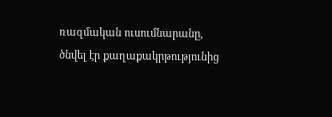ռազմական ուսումնարանը, ծնվել էր քաղաքակրթությունից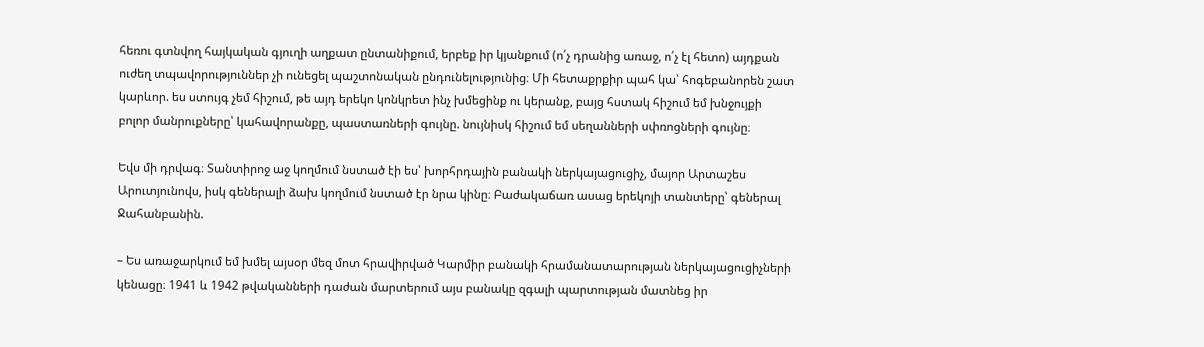հեռու գտնվող հայկական գյուղի աղքատ ընտանիքում, երբեք իր կյանքում (ո՛չ դրանից առաջ, ո՛չ էլ հետո) այդքան ուժեղ տպավորություններ չի ունեցել պաշտոնական ընդունելությունից։ Մի հետաքրքիր պահ կա՝ հոգեբանորեն շատ կարևոր. ես ստույգ չեմ հիշում, թե այդ երեկո կոնկրետ ինչ խմեցինք ու կերանք, բայց հստակ հիշում եմ խնջույքի բոլոր մանրուքները՝ կահավորանքը, պաստառների գույնը. նույնիսկ հիշում եմ սեղանների սփռոցների գույնը։

Եվս մի դրվագ։ Տանտիրոջ աջ կողմում նստած էի ես՝ խորհրդային բանակի ներկայացուցիչ, մայոր Արտաշես Արուտյունովս, իսկ գեներալի ձախ կողմում նստած էր նրա կինը։ Բաժակաճառ ասաց երեկոյի տանտերը՝ գեներալ Ջահանբանին.

– Ես առաջարկում եմ խմել այսօր մեզ մոտ հրավիրված Կարմիր բանակի հրամանատարության ներկայացուցիչների կենացը։ 1941 և 1942 թվականների դաժան մարտերում այս բանակը զգալի պարտության մատնեց իր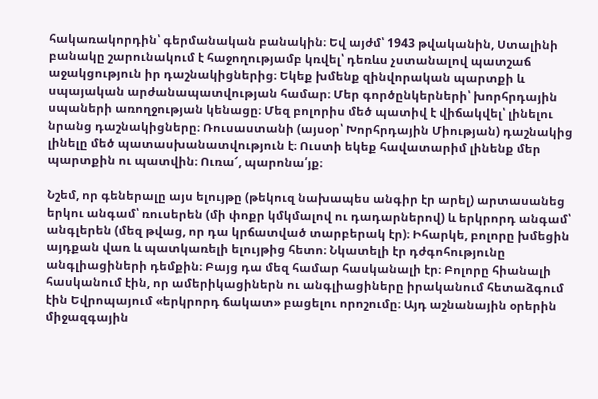հակառակորդին՝ գերմանական բանակին։ Եվ այժմ՝ 1943 թվականին, Ստալինի բանակը շարունակում է հաջողությամբ կռվել՝ դեռևս չստանալով պատշաճ աջակցություն իր դաշնակիցներից։ Եկեք խմենք զինվորական պարտքի և սպայական արժանապատվության համար։ Մեր գործընկերների՝ խորհրդային սպաների առողջության կենացը։ Մեզ բոլորիս մեծ պատիվ է վիճակվել՝ լինելու նրանց դաշնակիցները։ Ռուսաստանի (այսօր՝ Խորհրդային Միության) դաշնակից լինելը մեծ պատասխանատվություն է։ Ուստի եկեք հավատարիմ լինենք մեր պարտքին ու պատվին։ Ուռա՜, պարոնա՛յք։

Նշեմ, որ գեներալը այս ելույթը (թեկուզ նախապես անգիր էր արել) արտասանեց երկու անգամ՝ ռուսերեն (մի փոքր կմկմալով ու դադարներով) և երկրորդ անգամ՝ անգլերեն (մեզ թվաց, որ դա կրճատված տարբերակ էր)։ Իհարկե, բոլորը խմեցին այդքան վառ և պատկառելի ելույթից հետո։ Նկատելի էր դժգոհությունը անգլիացիների դեմքին։ Բայց դա մեզ համար հասկանալի էր։ Բոլորը հիանալի հասկանում էին, որ ամերիկացիներն ու անգլիացիները իրականում հետաձգում էին Եվրոպայում «երկրորդ ճակատ» բացելու որոշումը։ Այդ աշնանային օրերին միջազգային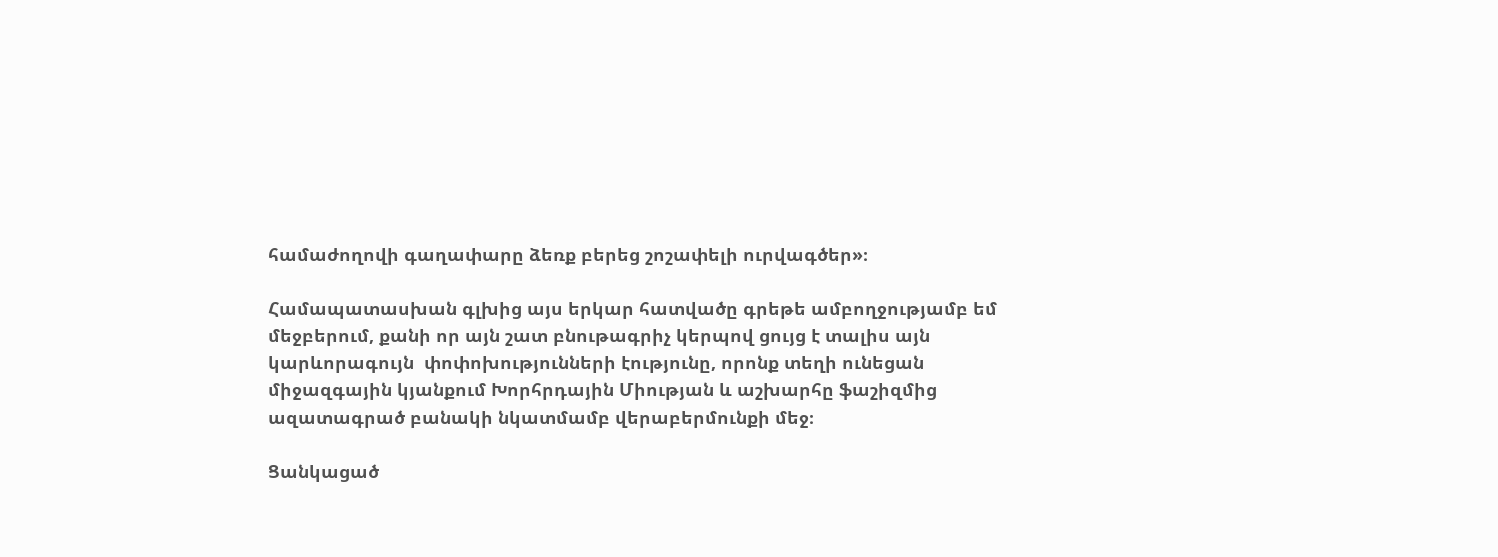համաժողովի գաղափարը ձեռք բերեց շոշափելի ուրվագծեր»։

Համապատասխան գլխից այս երկար հատվածը գրեթե ամբողջությամբ եմ մեջբերում, քանի որ այն շատ բնութագրիչ կերպով ցույց է տալիս այն կարևորագույն  փոփոխությունների էությունը, որոնք տեղի ունեցան միջազգային կյանքում Խորհրդային Միության և աշխարհը ֆաշիզմից ազատագրած բանակի նկատմամբ վերաբերմունքի մեջ։

Ցանկացած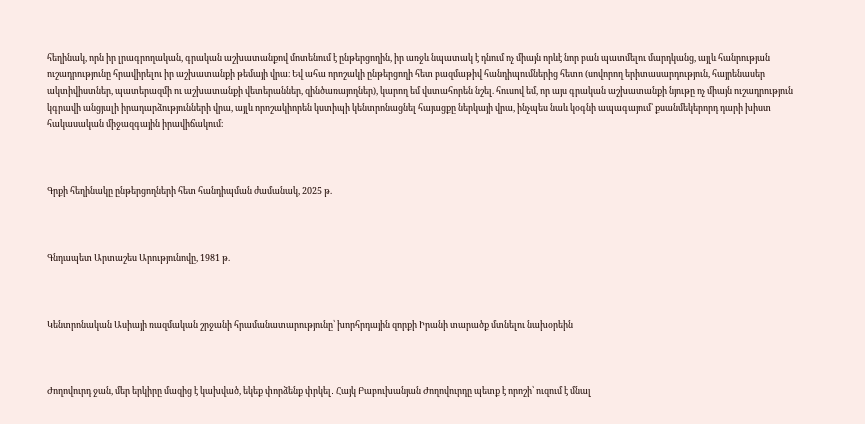հեղինակ, որն իր լրագրողական, գրական աշխատանքով մոտենում է ընթերցողին, իր առջև նպատակ է դնում ոչ միայն որևէ նոր բան պատմելու մարդկանց, այլև հանրության ուշադրությունը հրավիրելու իր աշխատանքի թեմայի վրա։ Եվ ահա որոշակի ընթերցողի հետ բազմաթիվ հանդիպումներից հետո (սովորող երիտասարդություն, հայրենասեր ակտիվիստներ, պատերազմի ու աշխատանքի վետերաններ, զինծառայողներ), կարող եմ վստահորեն նշել. հուսով եմ, որ այս գրական աշխատանքի նյութը ոչ միայն ուշադրություն կգրավի անցյալի իրադարձությունների վրա, այլև որոշակիորեն կստիպի կենտրոնացնել հայացքը ներկայի վրա, ինչպես նաև կօգնի ապագայում՝ քսանմեկերորդ դարի խիստ հակասական միջազգային իրավիճակում։



Գրքի հեղինակը ընթերցողների հետ հանդիպման ժամանակ, 2025 թ.



Գնդապետ Արտաշես Արությունովը, 1981 թ.



Կենտրոնական Ասիայի ռազմական շրջանի հրամանատարությունը՝ խորհրդային զորքի Իրանի տարածք մտնելու նախօրեին



Ժողովուրդ ջան, մեր երկիրը մազից է կախված, եկեք փորձենք փրկել․ Հայկ Բաբուխանյան Ժողովուրդը պետք է որոշի՝ ուզում է մնալ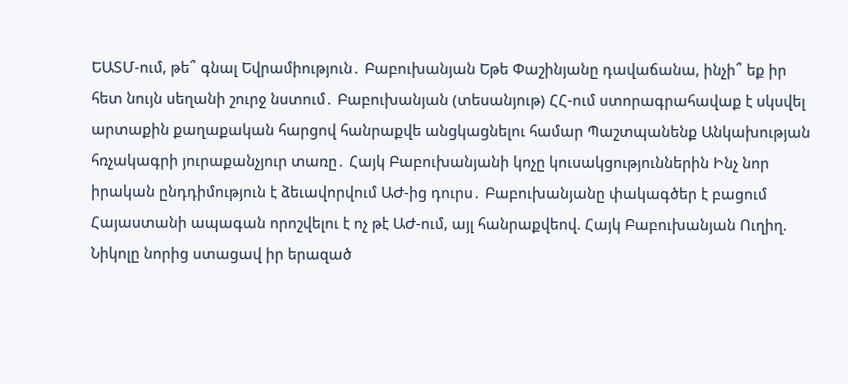ԵԱՏՄ-ում, թե՞ գնալ Եվրամիություն․ Բաբուխանյան Եթե Փաշինյանը դավաճանա, ինչի՞ եք իր հետ նույն սեղանի շուրջ նստում․ Բաբուխանյան (տեսանյութ) ՀՀ-ում ստորագրահավաք է սկսվել արտաքին քաղաքական հարցով հանրաքվե անցկացնելու համար Պաշտպանենք Անկախության հռչակագրի յուրաքանչյուր տառը․ Հայկ Բաբուխանյանի կոչը կուսակցություններին Ինչ նոր իրական ընդդիմություն է ձեւավորվում ԱԺ-ից դուրս․ Բաբուխանյանը փակագծեր է բացում Հայաստանի ապագան որոշվելու է ոչ թէ ԱԺ-ում, այլ հանրաքվեով. Հայկ Բաբուխանյան Ուղիղ. Նիկոլը նորից ստացավ իր երազած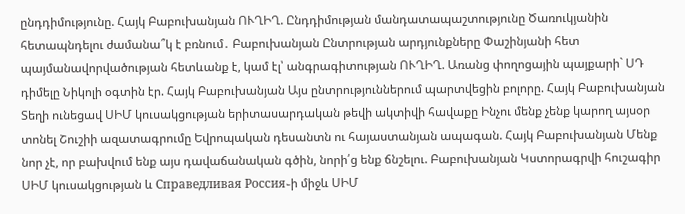ընդդիմությունը. Հայկ Բաբուխանյան ՈՒՂԻՂ. Ընդդիմության մանդատապաշտությունը Ծառուկյանին հետապնդելու ժամանա՞կ է բռնում․ Բաբուխանյան Ընտրության արդյունքները Փաշինյանի հետ պայմանավորվածության հետևանք է, կամ էլ՝ անգրագիտության ՈՒՂԻՂ. Առանց փողոցային պայքարի` ՍԴ դիմելը Նիկոլի օգտին էր. Հայկ Բաբուխանյան Այս ընտրություններում պարտվեցին բոլորը. Հայկ Բաբուխանյան Տեղի ունեցավ ՍԻՄ կուսակցության երիտասարդական թեվի ակտիվի հավաքը Ինչու մենք չենք կարող այսօր տոնել Շուշիի ազատագրումը Եվրոպական դեսանտն ու հայաստանյան ապագան. Հայկ Բաբուխանյան Մենք նոր չէ, որ բախվում ենք այս դավաճանական գծին, նորի՛ց ենք ճնշելու. Բաբուխանյան Կստորագրվի հուշագիր ՍԻՄ կուսակցության և Справедливая Россия֊ի միջև ՍԻՄ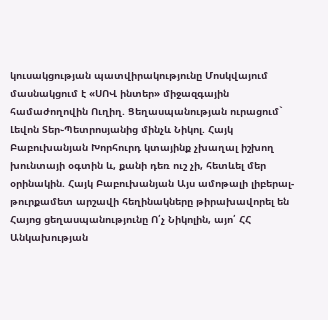կուսակցության պատվիրակությունը Մոսկվայում մասնակցում է «ՍՈՎ ինտեր» միջազգային համաժողովին Ուղիղ. Ցեղասպանության ուրացում` Լեվոն Տեր֊Պետրոսյանից մինչև Նիկոլ. Հայկ Բաբուխանյան Խորհուրդ կտայինք չխաղալ իշխող խունտայի օգտին և, քանի դեռ ուշ չի, հետևել մեր օրինակին. Հայկ Բաբուխանյան Այս ամոթալի լիբերալ-թուրքամետ արշավի հեղինակները թիրախավորել են Հայոց ցեղասպանությունը Ո՛չ Նիկոլին, այո՛ ՀՀ Անկախության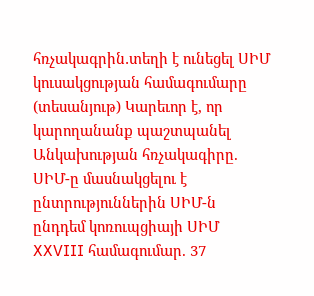հռչակագրին․տեղի է ունեցել ՍԻՄ կուսակցության համագումարը (տեսանյութ) Կարեւոր է, որ կարողանանք պաշտպանել Անկախության հռչակագիրը. ՍԻՄ-ը մասնակցելու է ընտրություններին ՍԻՄ-ն ընդդեմ կոռուպցիայի ՍԻՄ XXVIII համագումար. 37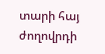տարի հայ ժողովրդի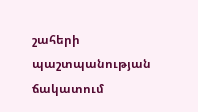շահերի պաշտպանության ճակատում